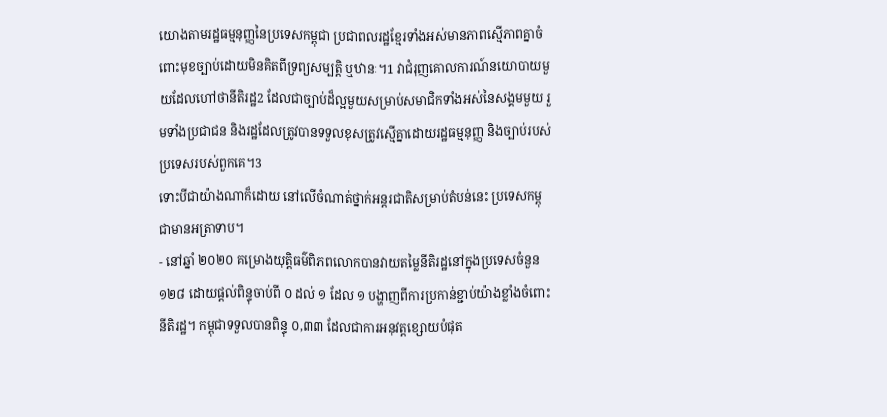យោងតាមរដ្ឋធម្មនុញ្ញនៃប្រទេសកម្ពុជា ប្រជាពលរដ្ឋខ្មែរទាំងអស់មានភាពស្មើភាពគ្នាចំពោះមុខច្បាប់ដោយមិនគិតពីទ្រព្យសម្បត្តិ ឬឋានៈ។1 វាជំរុញគោលការណ៍នយោបាយមួយដែលហៅថានីតិរដ្ឋ2 ដែលជាច្បាប់ដ៏ល្អមួយសម្រាប់សមាជិកទាំងអស់នៃសង្គមមួយ រួមទាំងប្រជាជន និងរដ្ឋដែលត្រូវបានទទួលខុសត្រូវស្មើគ្នាដោយរដ្ឋធម្មនុញ្ញ និងច្បាប់របស់ប្រទេសរបស់ពួកគេ។3
ទោះបីជាយ៉ាងណាក៏ដោយ នៅលើចំណាត់ថ្នាក់អន្តរជាតិសម្រាប់តំបន់នេះ ប្រទេសកម្ពុជាមានអត្រាទាប។
- នៅឆ្នាំ ២០២០ គម្រោងយុត្តិធម៌ពិភពលោកបានវាយតម្លៃនីតិរដ្ឋនៅក្នុងប្រទេសចំនួន ១២៨ ដោយផ្តល់ពិន្ទុចាប់ពី ០ ដល់ ១ ដែល ១ បង្ហាញពីការប្រកាន់ខ្ជាប់យ៉ាងខ្លាំងចំពោះនីតិរដ្ឋ។ កម្ពុជាទទួលបានពិន្ទុ ០,៣៣ ដែលជាការអនុវត្តខ្សោយបំផុត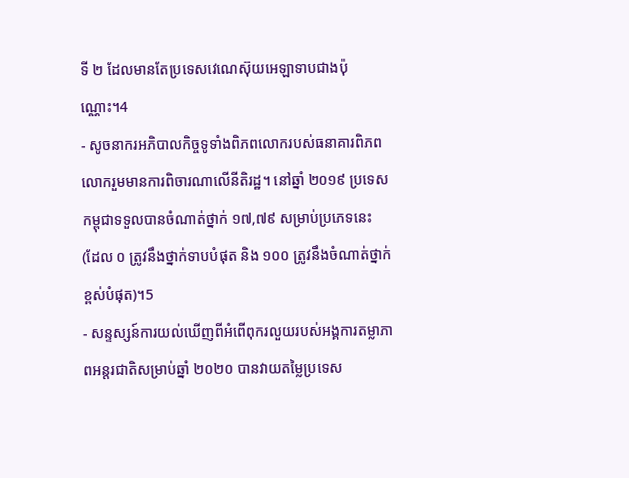ទី ២ ដែលមានតែប្រទេសវេណេស៊ុយអេឡាទាបជាងប៉ុណ្ណោះ។4
- សូចនាករអភិបាលកិច្ចទូទាំងពិភពលោករបស់ធនាគារពិភពលោករួមមានការពិចារណាលើនីតិរដ្ឋ។ នៅឆ្នាំ ២០១៩ ប្រទេសកម្ពុជាទទួលបានចំណាត់ថ្នាក់ ១៧,៧៩ សម្រាប់ប្រភេទនេះ (ដែល ០ ត្រូវនឹងថ្នាក់ទាបបំផុត និង ១០០ ត្រូវនឹងចំណាត់ថ្នាក់ខ្ពស់បំផុត)។5
- សន្ទស្សន៍ការយល់ឃើញពីអំពើពុករលួយរបស់អង្គការតម្លាភាពអន្តរជាតិសម្រាប់ឆ្នាំ ២០២០ បានវាយតម្លៃប្រទេស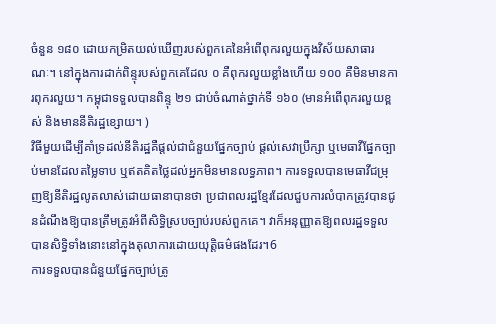ចំនួន ១៨០ ដោយកម្រិតយល់ឃើញរបស់ពួកគេនៃអំពើពុករលួយក្នុងវិស័យសាធារណៈ។ នៅក្នុងការដាក់ពិន្ទុរបស់ពួកគេដែល ០ គឺពុករលួយខ្លាំងហើយ ១០០ គឺមិនមានការពុករលួយ។ កម្ពុជាទទួលបានពិន្ទុ ២១ ជាប់ចំណាត់ថ្នាក់ទី ១៦០ (មានអំពើពុករលួយខ្ពស់ និងមាននីតិរដ្ឋខ្សោយ។ )
វិធីមួយដើម្បីគាំទ្រដល់នីតិរដ្ឋគឺផ្តល់ជាជំនួយផ្នែកច្បាប់ ផ្តល់សេវាប្រឹក្សា ឬមេធាវីផ្នែកច្បាប់មានដែលតម្លៃទាប ឬឥតគិតថ្លៃដល់អ្នកមិនមានលទ្ធភាព។ ការទទួលបានមេធាវីជម្រុញឱ្យនីតិរដ្ឋលូតលាស់ដោយធានាបានថា ប្រជាពលរដ្ឋខ្មែរដែលជួបការលំបាកត្រូវបានជូនដំណឹងឱ្យបានត្រឹមត្រូវអំពីសិទ្ធិស្របច្បាប់របស់ពួកគេ។ វាក៏អនុញ្ញាតឱ្យពលរដ្ឋទទួលបានសិទ្ធិទាំងនោះនៅក្នុងតុលាការដោយយុត្តិធម៌ផងដែរ។6
ការទទួលបានជំនួយផ្នែកច្បាប់ត្រូ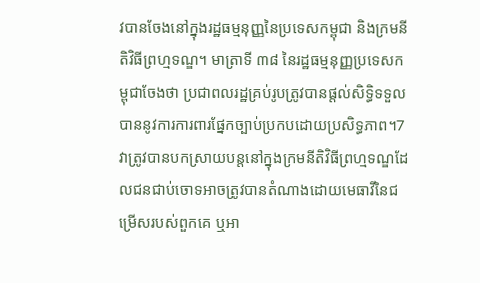វបានចែងនៅក្នុងរដ្ឋធម្មនុញ្ញនៃប្រទេសកម្ពុជា និងក្រមនីតិវិធីព្រហ្មទណ្ឌ។ មាត្រាទី ៣៨ នៃរដ្ឋធម្មនុញ្ញប្រទេសកម្ពុជាចែងថា ប្រជាពលរដ្ឋគ្រប់រូបត្រូវបានផ្តល់សិទ្ធិទទួលបាននូវការការពារផ្នែកច្បាប់ប្រកបដោយប្រសិទ្ធភាព។7 វាត្រូវបានបកស្រាយបន្តនៅក្នុងក្រមនីតិវិធីព្រហ្មទណ្ឌដែលជនជាប់ចោទអាចត្រូវបានតំណាងដោយមេធាវីនៃជម្រើសរបស់ពួកគេ ឬអា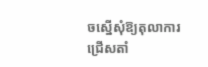ចស្នើសុំឱ្យតុលាការជ្រើសតាំ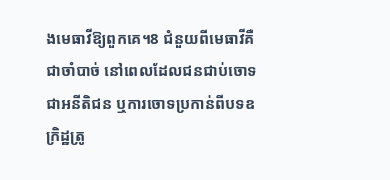ងមេធាវីឱ្យពួកគេ។8 ជំនួយពីមេធាវីគឺជាចាំបាច់ នៅពេលដែលជនជាប់ចោទជាអនីតិជន ឬការចោទប្រកាន់ពីបទឧក្រិដ្ឋត្រូ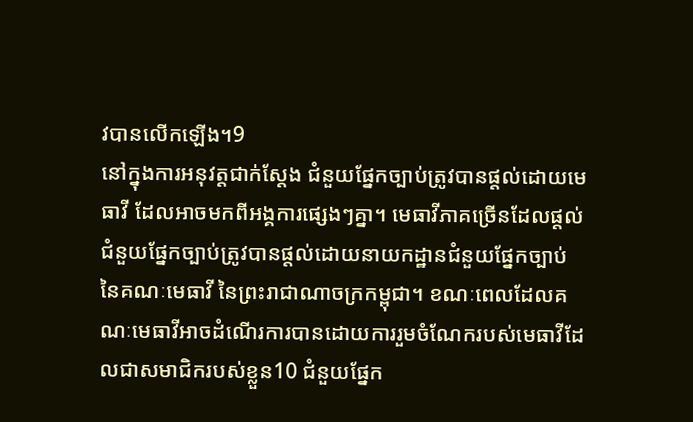វបានលើកឡើង។9
នៅក្នុងការអនុវត្តជាក់ស្តែង ជំនួយផ្នែកច្បាប់ត្រូវបានផ្តល់ដោយមេធាវី ដែលអាចមកពីអង្គការផ្សេងៗគ្នា។ មេធាវីភាគច្រើនដែលផ្តល់ជំនួយផ្នែកច្បាប់ត្រូវបានផ្តល់ដោយនាយកដ្ឋានជំនួយផ្នែកច្បាប់ នៃគណៈមេធាវី នៃព្រះរាជាណាចក្រកម្ពុជា។ ខណៈពេលដែលគណៈមេធាវីអាចដំណើរការបានដោយការរួមចំណែករបស់មេធាវីដែលជាសមាជិករបស់ខ្លួន10 ជំនួយផ្នែក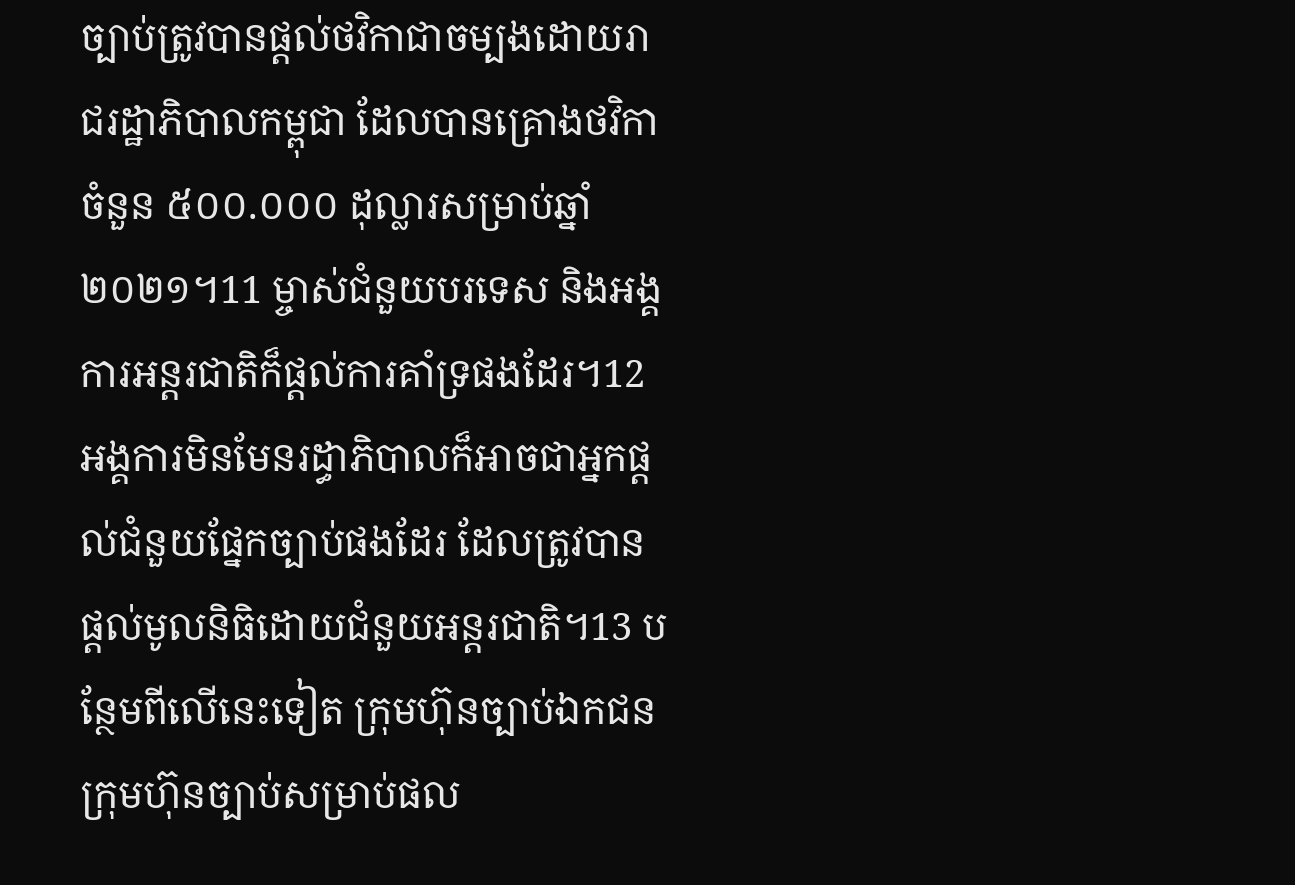ច្បាប់ត្រូវបានផ្តល់ថវិកាជាចម្បងដោយរាជរដ្ឋាភិបាលកម្ពុជា ដែលបានគ្រោងថវិកាចំនួន ៥០០.០០០ ដុល្លារសម្រាប់ឆ្នាំ ២០២១។11 ម្ចាស់ជំនួយបរទេស និងអង្គការអន្តរជាតិក៏ផ្តល់ការគាំទ្រផងដែរ។12 អង្គការមិនមែនរដ្ធាភិបាលក៏អាចជាអ្នកផ្តល់ជំនួយផ្នែកច្បាប់ផងដែរ ដែលត្រូវបានផ្តល់មូលនិធិដោយជំនួយអន្តរជាតិ។13 បន្ថែមពីលើនេះទៀត ក្រុមហ៊ុនច្បាប់ឯកជន ក្រុមហ៊ុនច្បាប់សម្រាប់ផល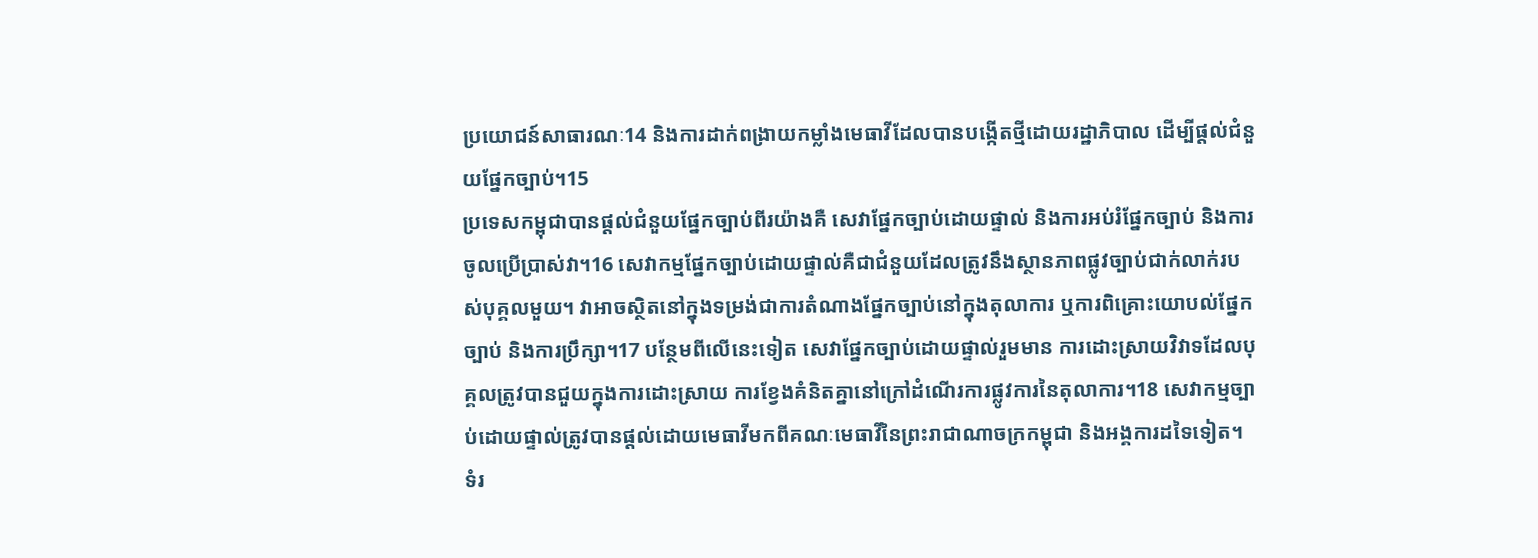ប្រយោជន៍សាធារណៈ14 និងការដាក់ពង្រាយកម្លាំងមេធាវីដែលបានបង្កើតថ្មីដោយរដ្ឋាភិបាល ដើម្បីផ្តល់ជំនួយផ្នែកច្បាប់។15
ប្រទេសកម្ពុជាបានផ្តល់ជំនួយផ្នែកច្បាប់ពីរយ៉ាងគឺ សេវាផ្នែកច្បាប់ដោយផ្ទាល់ និងការអប់រំផ្នែកច្បាប់ និងការចូលប្រើប្រាស់វា។16 សេវាកម្មផ្នែកច្បាប់ដោយផ្ទាល់គឺជាជំនួយដែលត្រូវនឹងស្ថានភាពផ្លូវច្បាប់ជាក់លាក់របស់បុគ្គលមួយ។ វាអាចស្ថិតនៅក្នុងទម្រង់ជាការតំណាងផ្នែកច្បាប់នៅក្នុងតុលាការ ឬការពិគ្រោះយោបល់ផ្នែកច្បាប់ និងការប្រឹក្សា។17 បន្ថែមពីលើនេះទៀត សេវាផ្នែកច្បាប់ដោយផ្ទាល់រួមមាន ការដោះស្រាយវិវាទដែលបុគ្គលត្រូវបានជួយក្នុងការដោះស្រាយ ការខ្វែងគំនិតគ្នានៅក្រៅដំណើរការផ្លូវការនៃតុលាការ។18 សេវាកម្មច្បាប់ដោយផ្ទាល់ត្រូវបានផ្តល់ដោយមេធាវីមកពីគណៈមេធាវីនៃព្រះរាជាណាចក្រកម្ពុជា និងអង្គការដទៃទៀត។
ទំរ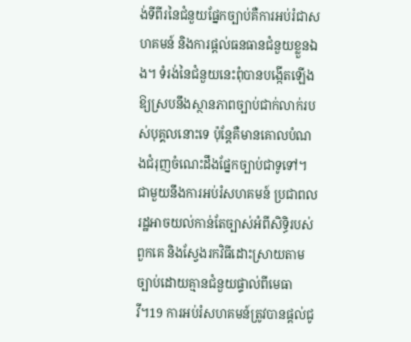ង់ទីពីរនៃជំនួយផ្នែកច្បាប់គឺការអប់រំជាសហគមន៍ និងការផ្តល់ធនធានជំនួយខ្លួនឯង។ ទំរង់នៃជំនួយនេះពុំបានបង្កើតឡើងឱ្យស្របនឹងស្ថានភាពច្បាប់ជាក់លាក់របស់បុគ្គលនោះទេ ប៉ុន្តែគឺមានគោលបំណងជំរុញចំណេះដឹងផ្នែកច្បាប់ជាទូទៅ។ ជាមួយនឹងការអប់រំសហគមន៍ ប្រជាពលរដ្ឋអាចយល់កាន់តែច្បាស់អំពីសិទ្ធិរបស់ពួកគេ និងស្វែងរកវិធីដោះស្រាយតាមច្បាប់ដោយគ្មានជំនួយផ្ទាល់ពីមេធាវី។19 ការអប់រំសហគមន៍ត្រូវបានផ្តល់ជូ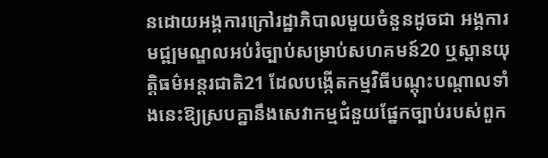នដោយអង្គការក្រៅរដ្ឋាភិបាលមួយចំនួនដូចជា អង្គការមជ្ឍមណ្ឌលអប់រំច្បាប់សម្រាប់សហគមន៍20 ឬស្ពានយុត្តិធម៌អន្តរជាតិ21 ដែលបង្កើតកម្មវិធីបណ្តុះបណ្តាលទាំងនេះឱ្យស្របគ្នានឹងសេវាកម្មជំនួយផ្នែកច្បាប់របស់ពួក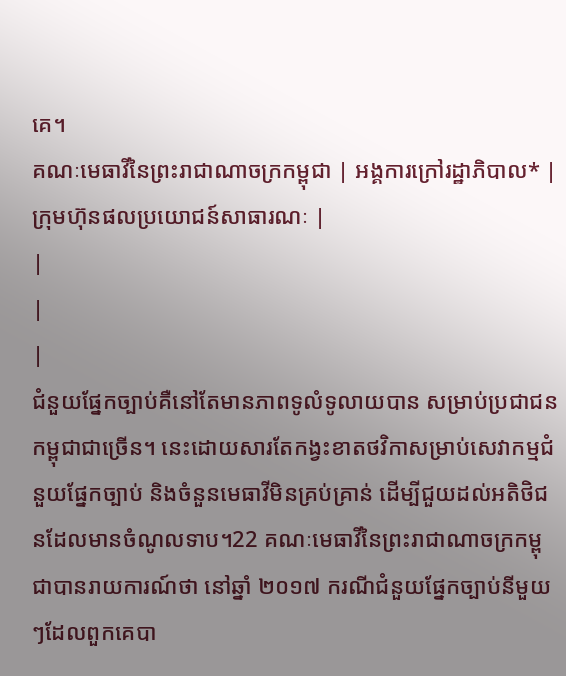គេ។
គណៈមេធាវីនៃព្រះរាជាណាចក្រកម្ពុជា | អង្គការក្រៅរដ្ឋាភិបាល* | ក្រុមហ៊ុនផលប្រយោជន៍សាធារណៈ |
|
|
|
ជំនួយផ្នែកច្បាប់គឺនៅតែមានភាពទូលំទូលាយបាន សម្រាប់ប្រជាជនកម្ពុជាជាច្រើន។ នេះដោយសារតែកង្វះខាតថវិកាសម្រាប់សេវាកម្មជំនួយផ្នែកច្បាប់ និងចំនួនមេធាវីមិនគ្រប់គ្រាន់ ដើម្បីជួយដល់អតិថិជនដែលមានចំណូលទាប។22 គណៈមេធាវីនៃព្រះរាជាណាចក្រកម្ពុជាបានរាយការណ៍ថា នៅឆ្នាំ ២០១៧ ករណីជំនួយផ្នែកច្បាប់នីមួយៗដែលពួកគេបា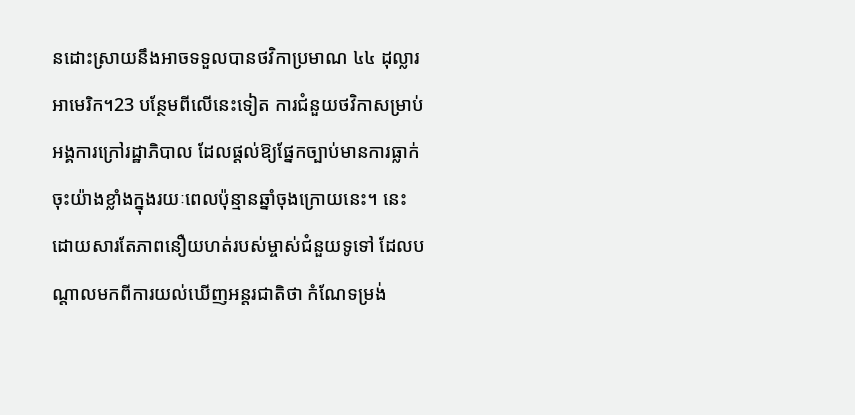នដោះស្រាយនឹងអាចទទួលបានថវិកាប្រមាណ ៤៤ ដុល្លារអាមេរិក។23 បន្ថែមពីលើនេះទៀត ការជំនួយថវិកាសម្រាប់អង្គការក្រៅរដ្ឋាភិបាល ដែលផ្តល់ឱ្យផ្នែកច្បាប់មានការធ្លាក់ចុះយ៉ាងខ្លាំងក្នុងរយៈពេលប៉ុន្មានឆ្នាំចុងក្រោយនេះ។ នេះដោយសារតែភាពនឿយហត់របស់ម្ចាស់ជំនួយទូទៅ ដែលបណ្តាលមកពីការយល់ឃើញអន្តរជាតិថា កំណែទម្រង់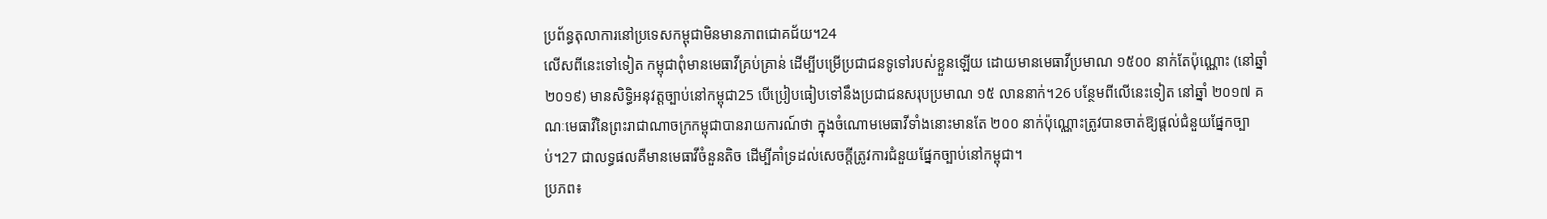ប្រព័ន្ធតុលាការនៅប្រទេសកម្ពុជាមិនមានភាពជោគជ័យ។24
លើសពីនេះទៅទៀត កម្ពុជាពុំមានមេធាវីគ្រប់គ្រាន់ ដើម្បីបម្រើប្រជាជនទូទៅរបស់ខ្លួនឡើយ ដោយមានមេធាវីប្រមាណ ១៥០០ នាក់តែប៉ុណ្ណោះ (នៅឆ្នាំ ២០១៩) មានសិទ្ធិអនុវត្តច្បាប់នៅកម្ពុជា25 បើប្រៀបធៀបទៅនឹងប្រជាជនសរុបប្រមាណ ១៥ លាននាក់។26 បន្ថែមពីលើនេះទៀត នៅឆ្នាំ ២០១៧ គណៈមេធាវីនៃព្រះរាជាណាចក្រកម្ពុជាបានរាយការណ៍ថា ក្នុងចំណោមមេធាវីទាំងនោះមានតែ ២០០ នាក់ប៉ុណ្ណោះត្រូវបានចាត់ឱ្យផ្តល់ជំនួយផ្នែកច្បាប់។27 ជាលទ្ធផលគឺមានមេធាវីចំនួនតិច ដើម្បីគាំទ្រដល់សេចក្តីត្រូវការជំនួយផ្នែកច្បាប់នៅកម្ពុជា។
ប្រភព៖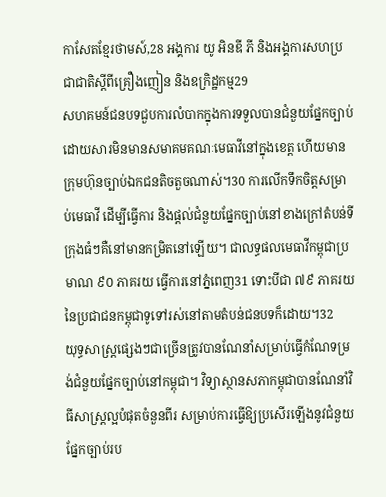កាសែតខ្មែរថាមស៍,28 អង្គការ យូ អិនឌី ភី និងអង្គការសហប្រជាជាតិស្តីពីគ្រឿងញៀន និងឧក្រិដ្ឋកម្ម29
សហគមន៍ជនបទជួបការលំបាកក្នុងការទទួលបានជំនួយផ្នែកច្បាប់ ដោយសារមិនមានសមាគមគណៈមេធាវីនៅក្នុងខេត្ត ហើយមានក្រុមហ៊ុនច្បាប់ឯកជនតិចតួចណាស់។30 ការលើកទឹកចិត្តសម្រាប់មេធាវី ដើម្បីធ្វើការ និងផ្តល់ជំនួយផ្នែកច្បាប់នៅខាងក្រៅតំបន់ទីក្រុងធំៗគឺនៅមានកម្រិតនៅឡើយ។ ជាលទ្ធផលមេធាវីកម្ពុជាប្រមាណ ៩០ ភាគរយ ធ្វើការនៅភ្នំពេញ31 ទោះបីជា ៧៩ ភាគរយនៃប្រជាជនកម្ពុជាទូទៅរស់នៅតាមតំបន់ជនបទក៏ដោយ។32
យុទ្ធសាស្ត្រផ្សេងៗជាច្រើនត្រូវបានណែនាំសម្រាប់ធ្វើកំណែទម្រង់ជំនួយផ្នែកច្បាប់នៅកម្ពុជា។ វិទ្យាស្ថានសភាកម្ពុជាបានណែនាំវិធីសាស្ត្រល្អបំផុតចំនួនពីរ សម្រាប់ការធ្វើឱ្យប្រសើរឡើងនូវជំនួយផ្នែកច្បាប់រប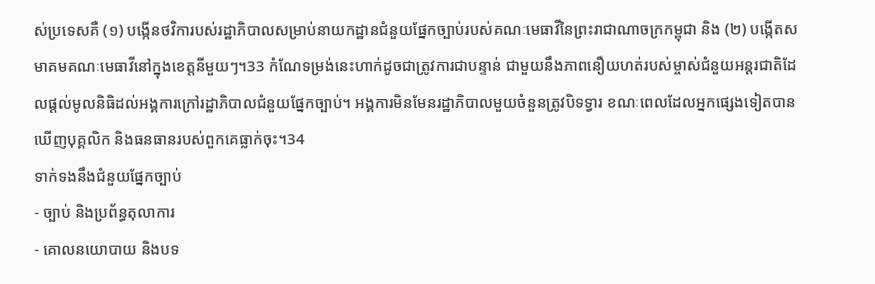ស់ប្រទេសគឺ (១) បង្កើនថវិការបស់រដ្ឋាភិបាលសម្រាប់នាយកដ្ឋានជំនួយផ្នែកច្បាប់របស់គណៈមេធាវីនៃព្រះរាជាណាចក្រកម្ពុជា និង (២) បង្កើតសមាគមគណៈមេធាវីនៅក្នុងខេត្តនីមួយៗ។33 កំណែទម្រង់នេះហាក់ដូចជាត្រូវការជាបន្ទាន់ ជាមួយនឹងភាពនឿយហត់របស់ម្ចាស់ជំនួយអន្តរជាតិដែលផ្តល់មូលនិធិដល់អង្គការក្រៅរដ្ឋាភិបាលជំនួយផ្នែកច្បាប់។ អង្គការមិនមែនរដ្ឋាភិបាលមួយចំនួនត្រូវបិទទ្វារ ខណៈពេលដែលអ្នកផ្សេងទៀតបានឃើញបុគ្គលិក និងធនធានរបស់ពួកគេធ្លាក់ចុះ។34
ទាក់ទងនឹងជំនួយផ្នែកច្បាប់
- ច្បាប់ និងប្រព័ន្ធតុលាការ
- គោលនយោបាយ និងបទ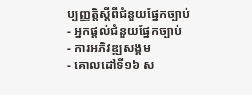ប្បញ្ញត្តិស្តីពីជំនួយផ្នែកច្បាប់
- អ្នកផ្តល់ជំនួយផ្នែកច្បាប់
- ការអភិវឌ្ឍសង្គម
- គោលដៅទី១៦ ស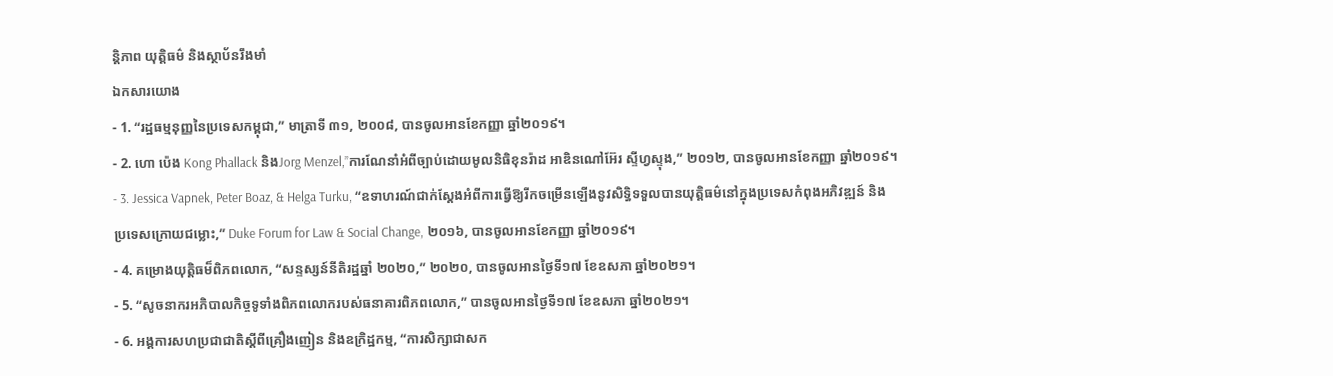ន្តិភាព យុត្តិធម៌ និងស្ថាប័នរឹងមាំ
ឯកសារយោង
- 1. “រដ្ឋធម្មនុញ្ញនៃប្រទេសកម្ពុជា,” មាត្រាទី ៣១, ២០០៨, បានចូលអានខែកញ្ញា ឆ្នាំ២០១៩។
- 2. ហោ ប៉េង Kong Phallack និងJorg Menzel,”ការណែនាំអំពីច្បាប់ដោយមូលនិធិខុនរ៉ាដ អាឌិនណៅអ៊ែរ ស្ទីហ្វស្ទុង,” ២០១២, បានចូលអានខែកញ្ញា ឆ្នាំ២០១៩។
- 3. Jessica Vapnek, Peter Boaz, & Helga Turku, “ឧទាហរណ៍ជាក់ស្តែងអំពីការធ្វើឱ្យរីកចម្រើនឡើងនូវសិទ្ធិទទួលបានយុត្តិធម៌នៅក្នុងប្រទេសកំពុងអភិវឌ្ឍន៍ និងប្រទេសក្រោយជម្លោះ,” Duke Forum for Law & Social Change, ២០១៦, បានចូលអានខែកញ្ញា ឆ្នាំ២០១៩។
- 4. គម្រោងយុត្តិធម៏ពិភពលោក, “សន្ទស្សន៍នីតិរដ្ឋឆ្នាំ ២០២០,” ២០២០, បានចូលអានថ្ងៃទី១៧ ខែឧសភា ឆ្នាំ២០២១។
- 5. “សូចនាករអភិបាលកិច្ចទូទាំងពិភពលោករបស់ធនាគារពិភពលោក,” បានចូលអានថ្ងៃទី១៧ ខែឧសភា ឆ្នាំ២០២១។
- 6. អង្គការសហប្រជាជាតិស្តីពីគ្រឿងញៀន និងឧក្រិដ្ឋកម្ម, “ការសិក្សាជាសក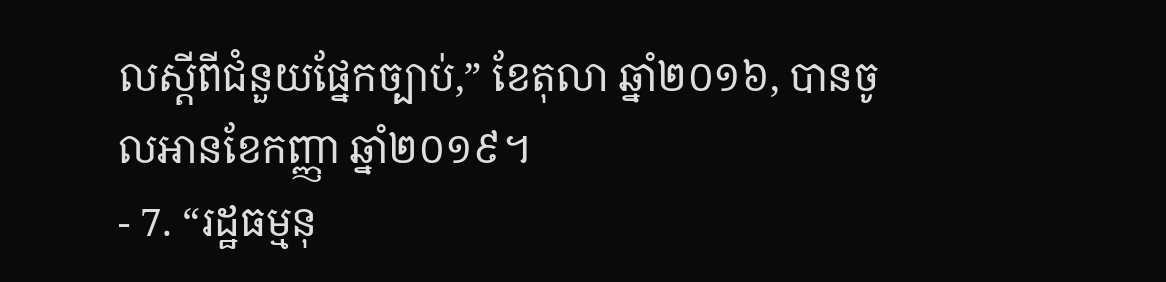លស្តីពីជំនួយផ្នែកច្បាប់,” ខែតុលា ឆ្នាំ២០១៦, បានចូលអានខែកញ្ញា ឆ្នាំ២០១៩។
- 7. “រដ្ឋធម្មនុ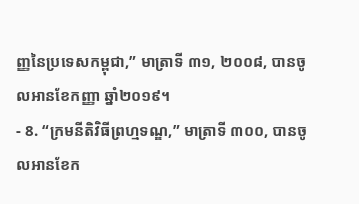ញ្ញនៃប្រទេសកម្ពុជា,” មាត្រាទី ៣១, ២០០៨, បានចូលអានខែកញ្ញា ឆ្នាំ២០១៩។
- 8. “ក្រមនីតិវិធីព្រហ្មទណ្ឌ,” មាត្រាទី ៣០០, បានចូលអានខែក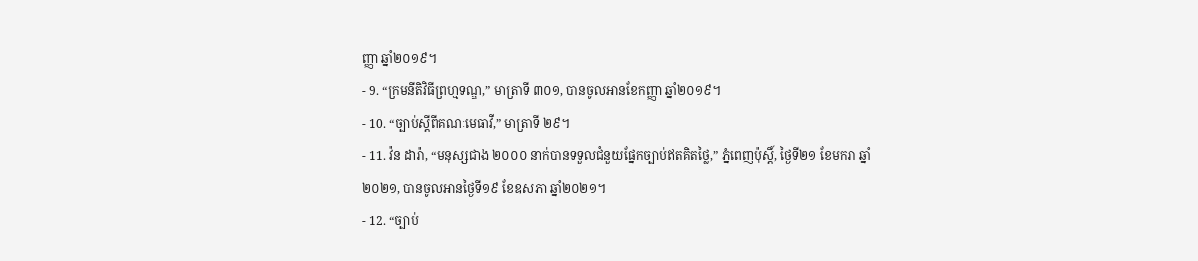ញ្ញា ឆ្នាំ២០១៩។
- 9. “ក្រមនីតិវិធីព្រហ្មទណ្ឌ,” មាត្រាទី ៣០១, បានចូលអានខែកញ្ញា ឆ្នាំ២០១៩។
- 10. “ច្បាប់ស្តីពីគណៈមេធាវី,” មាត្រាទី ២៩។
- 11. វ៉ន ដារ៉ា, “មនុស្សជាង ២០០០ នាក់បានទទួលជំនួយផ្នែកច្បាប់ឥតគិតថ្លៃ,” ភ្នំពេញប៉ុស្តិ៍, ថ្ងៃទី២១ ខែមករា ឆ្នាំ២០២១, បានចូលអានថ្ងៃទី១៩ ខែឧសភា ឆ្នាំ២០២១។
- 12. “ច្បាប់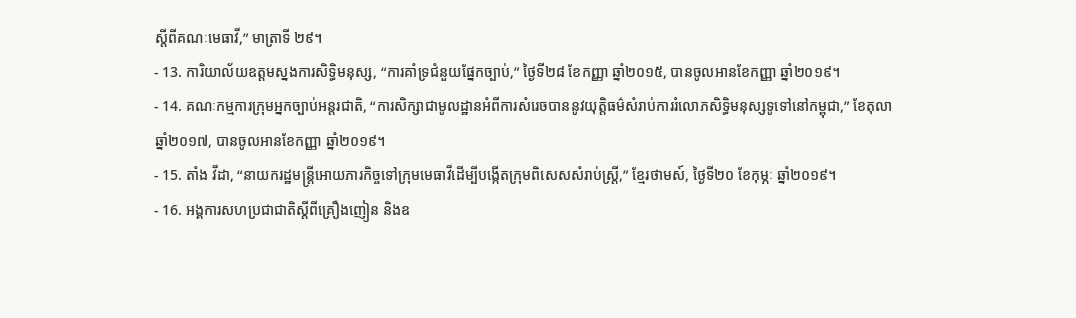ស្តីពីគណៈមេធាវី,” មាត្រាទី ២៩។
- 13. ការិយាល័យឧត្តមស្នងការសិទ្ធិមនុស្ស, “ការគាំទ្រជំនួយផ្នែកច្បាប់,” ថ្ងៃទី២៨ ខែកញ្ញា ឆ្នាំ២០១៥, បានចូលអានខែកញ្ញា ឆ្នាំ២០១៩។
- 14. គណៈកម្មការក្រុមអ្នកច្បាប់អន្តរជាតិ, “ការសិក្សាជាមូលដ្ឋានអំពីការសំរេចបាននូវយុត្តិធម៌សំរាប់ការរំលោភសិទិ្ធមនុស្សទូទៅនៅកម្ពុជា,” ខែតុលា ឆ្នាំ២០១៧, បានចូលអានខែកញ្ញា ឆ្នាំ២០១៩។
- 15. តាំង វីដា, “នាយករដ្ឋមន្ត្រីអោយភារកិច្ចទៅក្រុមមេធាវីដើម្បីបង្កើតក្រុមពិសេសសំរាប់ស្ត្រី,” ខ្មែរថាមស៍, ថ្ងៃទី២០ ខែកុម្ភៈ ឆ្នាំ២០១៩។
- 16. អង្គការសហប្រជាជាតិស្តីពីគ្រឿងញៀន និងឧ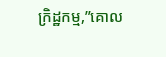ក្រិដ្ឋកម្ម,”គោល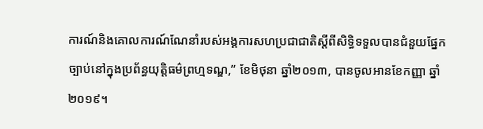ការណ៍និងគោលការណ៍ណែនាំរបស់អង្គការសហប្រជាជាតិស្តីពីសិទ្ធិទទួលបានជំនួយផ្នែកច្បាប់នៅក្នុងប្រព័ន្ធយុត្តិធម៌ព្រហ្មទណ្ឌ,” ខែមិថុនា ឆ្នាំ២០១៣, បានចូលអានខែកញ្ញា ឆ្នាំ២០១៩។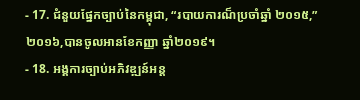- 17. ជំនួយផ្នែកច្បាប់នៃកម្ពុជា, “របាយការណ៏ប្រចាំឆ្នាំ ២០១៥,” ២០១៦,បានចូលអានខែកញ្ញា ឆ្នាំ២០១៩។
- 18. អង្គការច្បាប់អភិវឌ្ឍន៍អន្ត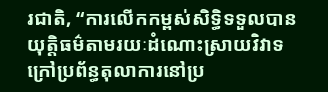រជាតិ, “ការលើកកម្ពស់សិទ្ធិទទួលបានយុត្តិធម៌តាមរយៈដំណោះស្រាយវិវាទក្រៅប្រព័ន្ធតុលាការនៅប្រ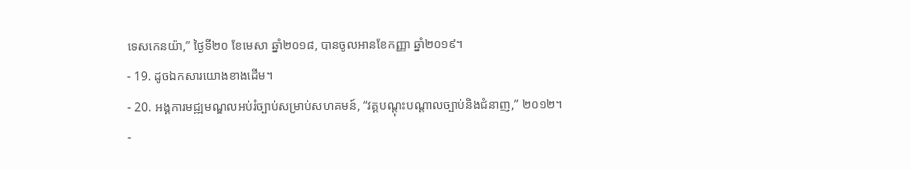ទេសកេនយ៉ា,” ថ្ងៃទី២០ ខែមេសា ឆ្នាំ២០១៨, បានចូលអានខែកញ្ញា ឆ្នាំ២០១៩។
- 19. ដូចឯកសារយោងខាងដើម។
- 20. អង្គការមជ្ឍមណ្ឌលអប់រំច្បាប់សម្រាប់សហគមន៍, “វគ្គបណ្តុះបណ្តាលច្បាប់និងជំនាញ,” ២០១២។
-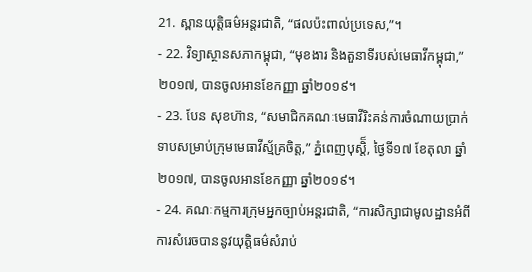21. ស្ពានយុត្តិធម៌អន្តរជាតិ, “ផលប៉ះពាល់ប្រទេស,”។
- 22. វិទ្យាស្ថានសភាកម្ពុជា, “មុខងារ និងតួនាទីរបស់មេធាវីកម្ពុជា,” ២០១៧, បានចូលអានខែកញ្ញា ឆ្នាំ២០១៩។
- 23. បែន សុខហ៊ាន, “សមាជិកគណៈមេធាវីរិះគន់ការចំណាយប្រាក់ទាបសម្រាប់ក្រុមមេធាវីស្ម័គ្រចិត្ត,” ភ្នំពេញបុស្តិ៏, ថ្ងៃទី១៧ ខែតុលា ឆ្នាំ២០១៧, បានចូលអានខែកញ្ញា ឆ្នាំ២០១៩។
- 24. គណៈកម្មការក្រុមអ្នកច្បាប់អន្តរជាតិ, “ការសិក្សាជាមូលដ្ឋានអំពីការសំរេចបាននូវយុត្តិធម៌សំរាប់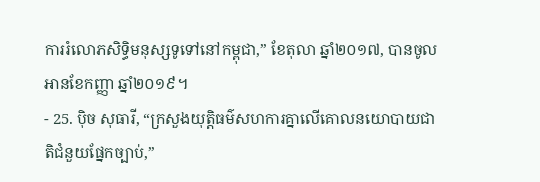ការរំលោភសិទិ្ធមនុស្សទូទៅនៅកម្ពុជា,” ខែតុលា ឆ្នាំ២០១៧, បានចូលអានខែកញ្ញា ឆ្នាំ២០១៩។
- 25. ប៉ិច សុធារី, “ក្រសួងយុត្តិធម៌សហការគ្នាលើគោលនយោបាយជាតិជំនួយផ្នែកច្បាប់,”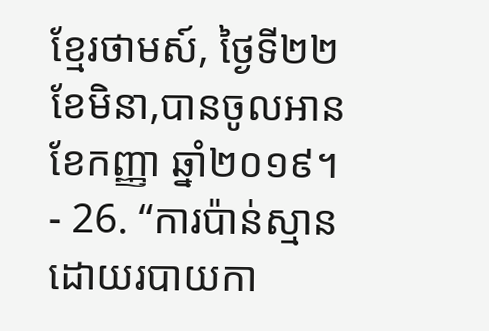ខ្មែរថាមស៍, ថ្ងៃទី២២ ខែមិនា,បានចូលអានខែកញ្ញា ឆ្នាំ២០១៩។
- 26. “ការប៉ាន់ស្មានដោយរបាយកា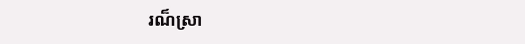រណ៏ស្រា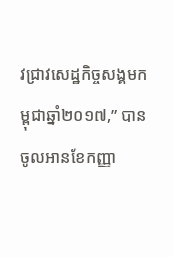វជ្រាវសេដ្ឋកិច្ចសង្គមកម្ពុជាឆ្នាំ២០១៧,” បានចូលអានខែកញ្ញា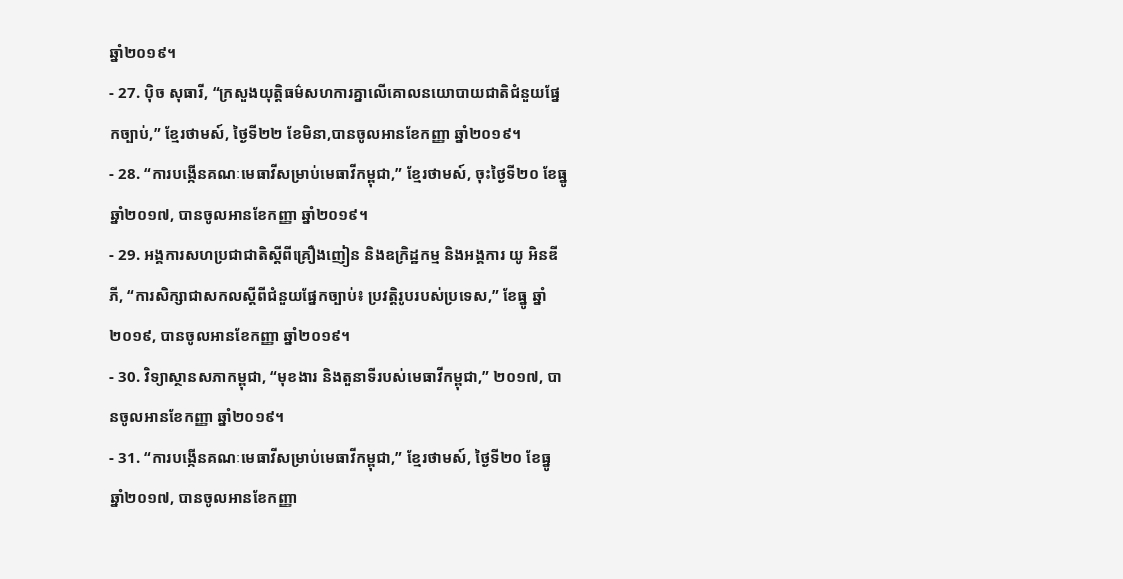ឆ្នាំ២០១៩។
- 27. ប៉ិច សុធារី, “ក្រសួងយុត្តិធម៌សហការគ្នាលើគោលនយោបាយជាតិជំនួយផ្នែកច្បាប់,” ខ្មែរថាមស៍, ថ្ងៃទី២២ ខែមិនា,បានចូលអានខែកញ្ញា ឆ្នាំ២០១៩។
- 28. “ការបង្កើនគណៈមេធាវីសម្រាប់មេធាវីកម្ពុជា,” ខ្មែរថាមស៍, ចុះថ្ងៃទី២០ ខែធ្នូ ឆ្នាំ២០១៧, បានចូលអានខែកញ្ញា ឆ្នាំ២០១៩។
- 29. អង្គការសហប្រជាជាតិស្តីពីគ្រឿងញៀន និងឧក្រិដ្ឋកម្ម និងអង្គការ យូ អិនឌី ភី, “ការសិក្សាជាសកលស្តីពីជំនួយផ្នែកច្បាប់៖ ប្រវត្តិរូបរបស់ប្រទេស,” ខែធ្នូ ឆ្នាំ២០១៩, បានចូលអានខែកញ្ញា ឆ្នាំ២០១៩។
- 30. វិទ្យាស្ថានសភាកម្ពុជា, “មុខងារ និងតួនាទីរបស់មេធាវីកម្ពុជា,” ២០១៧, បានចូលអានខែកញ្ញា ឆ្នាំ២០១៩។
- 31. “ការបង្កើនគណៈមេធាវីសម្រាប់មេធាវីកម្ពុជា,” ខ្មែរថាមស៍, ថ្ងៃទី២០ ខែធ្នូ ឆ្នាំ២០១៧, បានចូលអានខែកញ្ញា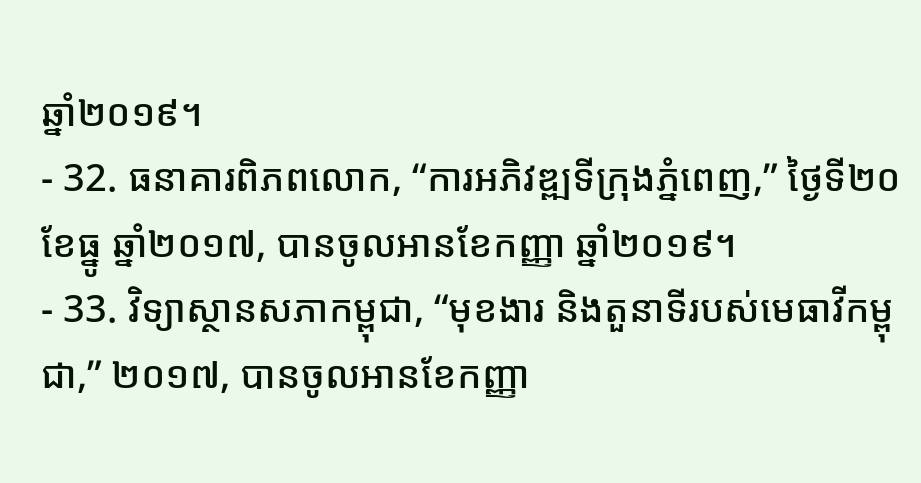ឆ្នាំ២០១៩។
- 32. ធនាគារពិភពលោក, “ការអភិវឌ្ឍទីក្រុងភ្នំពេញ,” ថ្ងៃទី២០ ខែធ្នូ ឆ្នាំ២០១៧, បានចូលអានខែកញ្ញា ឆ្នាំ២០១៩។
- 33. វិទ្យាស្ថានសភាកម្ពុជា, “មុខងារ និងតួនាទីរបស់មេធាវីកម្ពុជា,” ២០១៧, បានចូលអានខែកញ្ញា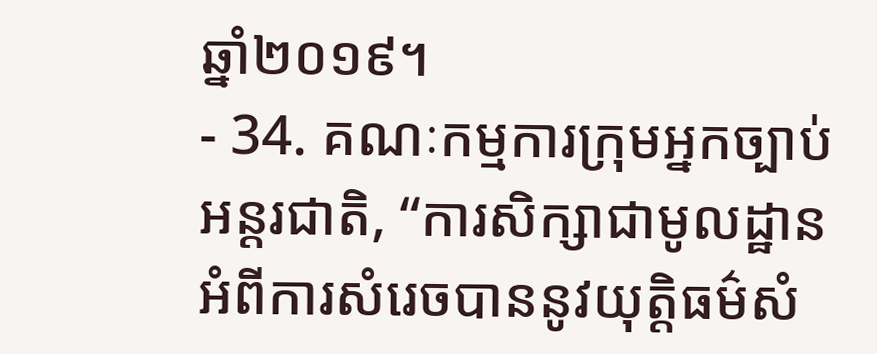ឆ្នាំ២០១៩។
- 34. គណៈកម្មការក្រុមអ្នកច្បាប់អន្តរជាតិ, “ការសិក្សាជាមូលដ្ឋានអំពីការសំរេចបាននូវយុត្តិធម៌សំ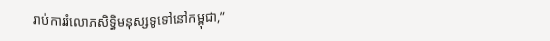រាប់ការរំលោភសិទិ្ធមនុស្សទូទៅនៅកម្ពុជា,”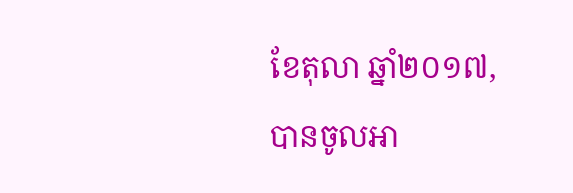ខែតុលា ឆ្នាំ២០១៧, បានចូលអា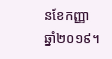នខែកញ្ញា ឆ្នាំ២០១៩។